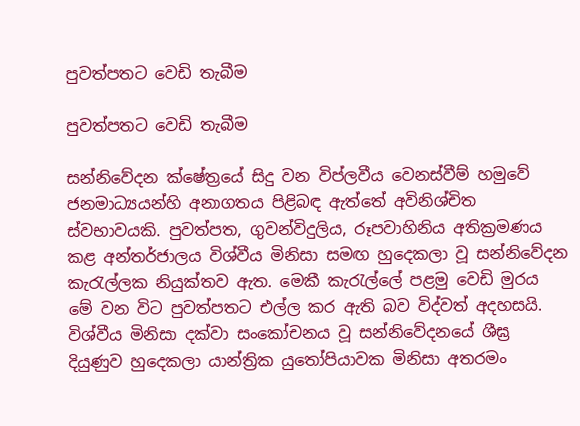පුවත්පතට වෙඩි තැබීම

පුවත්පතට වෙඩි තැබීම

සන්නිවේදන ක්ෂේත්‍රයේ සිදු වන විප්ලවීය වෙනස්වීම් හමුවේ ජනමාධ්‍යයන්හි අනාගතය පිළිබඳ ඇත්තේ අවිනිශ්චිත ස්වභාවයකි. පුවත්පත, ගුවන්විදුලිය, රූපවාහිනිය අතික්‍රමණය කළ අන්තර්ජාලය විශ්වීය මිනිසා සමඟ හුදෙකලා වූ සන්නිවේදන කැරැල්ලක නියුක්තව ඇත. මෙකී කැරැල්ලේ පළමු වෙඩි මුරය මේ වන විට පුවත්පතට එල්ල කර ඇති බව විද්වත් අදහසයි. විශ්වීය මිනිසා දක්වා සංකෝචනය වූ සන්නිවේදනයේ ශීඝ්‍ර දියුණුව හුදෙකලා යාන්ත්‍රික යුතෝපියාවක මිනිසා අතරමං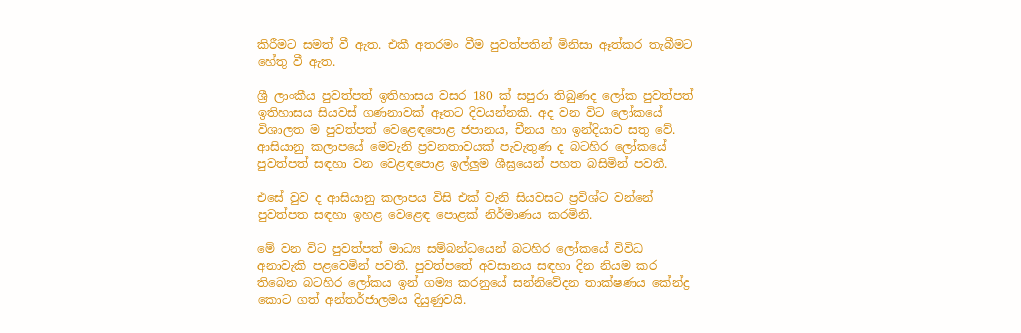කිරීමට සමත් වී ඇත. එකී අතරමං වීම පුවත්පතින් මිනිසා ඈත්කර තැබීමට හේතු වී ඇත.

ශ්‍රී ලාංකීය පුවත්පත් ඉතිහාසය වසර 180 ක් සපුරා තිබුණද ලෝක පුවත්පත් ඉතිහාසය සියවස් ගණනාවක් ඈතට දිවයන්නකි. අද වන විට ලෝකයේ විශාලත ම පුවත්පත් වෙළෙඳපොළ ජපානය, චීනය හා ඉන්දියාව සතු වේ. ආසියානු කලාපයේ මෙවැනි ප්‍රවනතාවයක් පැවැතුණ ද බටහිර ලෝකයේ පුවත්පත් සඳහා වන වෙළඳපොළ ඉල්ලුම ශීඝ්‍රයෙන් පහත බසිමින් පවතී.

එසේ වුව ද ආසියානු කලාපය විසි එක් වැනි සියවසට ප්‍රවිශ්ට වන්නේ පුවත්පත සඳහා ඉහළ වෙළෙඳ පොළක් නිර්මාණය කරමිනි.

මේ වන විට පුවත්පත් මාධ්‍ය සම්බන්ධයෙන් බටහිර ලෝකයේ විවිධ අනාවැකි පළවෙමින් පවතී. පුවත්පතේ අවසානය සඳහා දින නියම කර තිබෙන බටහිර ලෝකය ඉන් ගම්‍ය කරනුයේ සන්නිවේදන තාක්ෂණය කේන්ද්‍ර කොට ගත් අන්තර්ජාලමය දියුණුවයි.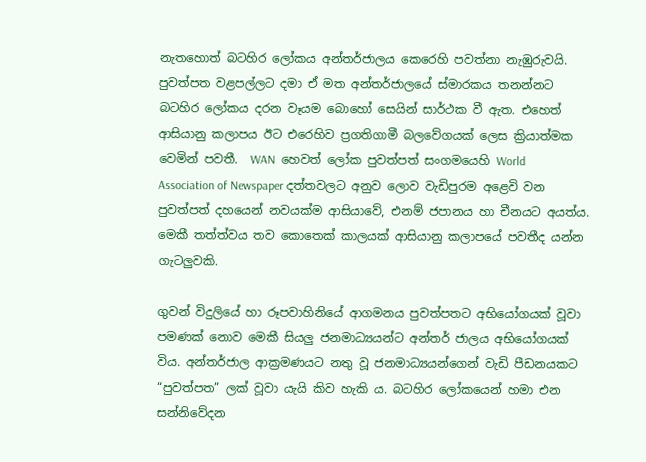නැතහොත් බටහිර ලෝකය අන්තර්ජාලය කෙරෙහි පවත්නා නැඹුරුවයි. පුවත්පත වළපල්ලට දමා ඒ මත අන්තර්ජාලයේ ස්මාරකය තනන්නට බටහිර ලෝකය දරන වෑයම බොහෝ සෙයින් සාර්ථක වී ඇත. එහෙත් ආසියානු කලාපය ඊට එරෙහිව ප්‍රගතිගාමී බලවේගයක් ලෙස ක්‍රියාත්මක වෙමින් පවතී.  WAN  හෙවත් ලෝක පුවත්පත් සංගමයෙහි World Association of Newspaper දත්තවලට අනුව ලොව වැඩිපුරම අළෙවි වන පුවත්පත් දහයෙන් නවයක්ම ආසියාවේ, එනම් ජපානය හා චීනයට අයත්ය. මෙකී තත්ත්වය තව කොතෙක් කාලයක් ආසියානු කලාපයේ පවතීද යන්න ගැටලුවකි.

ගුවන් විදුලියේ හා රූපවාහිනියේ ආගමනය පුවත්පතට අභියෝගයක් වූවා පමණක් නොව මෙකී සියලු ජනමාධ්‍යයන්ට අන්තර් ජාලය අභියෝගයක් විය. අන්තර්ජාල ආක්‍රමණයට නතු වූ ජනමාධ්‍යයන්ගෙන් වැඩි පීඩනයකට “පුවත්පත” ලක් වූවා යැයි කිව හැකි ය. බටහිර ලෝකයෙන් හමා එන සන්නිවේදන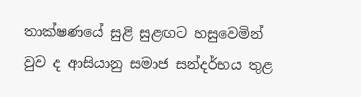තාක්ෂණයේ සුළි සුළඟට හසුවෙමින් වුව ද ආසියානු සමාජ සන්දර්භය තුළ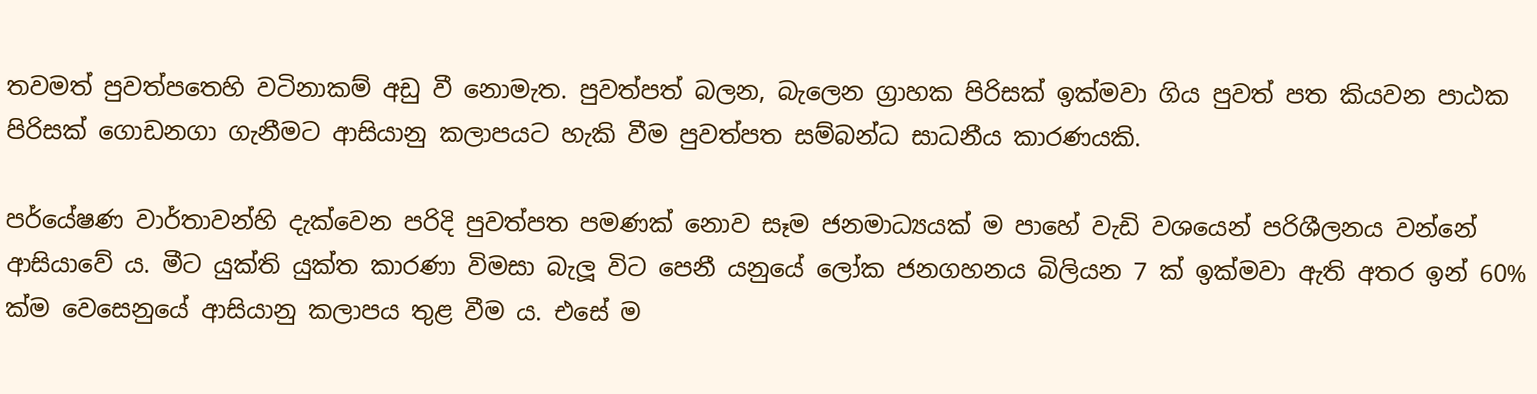තවමත් පුවත්පතෙහි වටිනාකම් අඩු වී නොමැත. පුවත්පත් බලන, බැලෙන ග්‍රාහක පිරිසක් ඉක්මවා ගිය පුවත් පත කියවන පාඨක පිරිසක් ගොඩනගා ගැනීමට ආසියානු කලාපයට හැකි වීම පුවත්පත සම්බන්ධ සාධනීය කාරණයකි.

පර්යේෂණ වාර්තාවන්හි දැක්වෙන පරිදි පුවත්පත පමණක් නොව සෑම ජනමාධ්‍යයක් ම පාහේ වැඩි වශයෙන් පරිශීලනය වන්නේ ආසියාවේ ය. මීට යුක්ති යුක්ත කාරණා විමසා බැලූ විට පෙනී යනුයේ ලෝක ජනගහනය බිලියන 7 ක් ඉක්මවා ඇති අතර ඉන් 60% ක්ම වෙසෙනුයේ ආසියානු කලාපය තුළ වීම ය. එසේ ම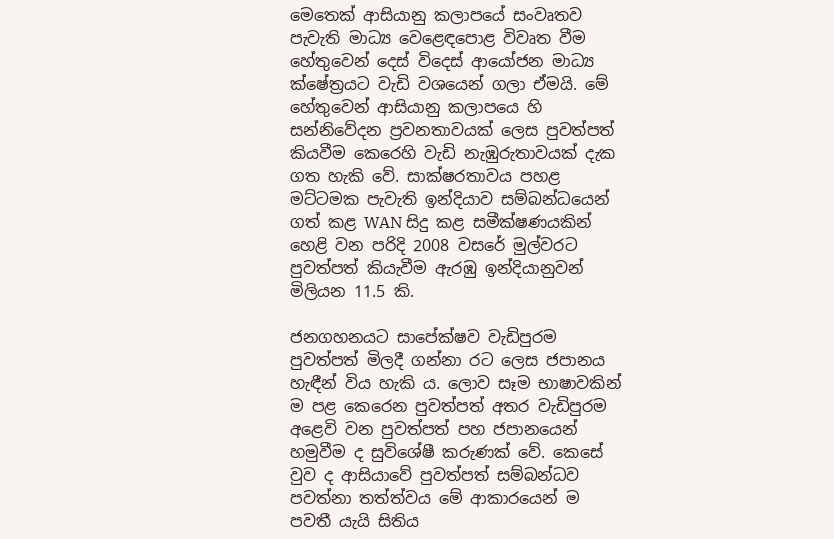මෙතෙක් ආසියානු කලාපයේ සංවෘතව පැවැති මාධ්‍ය වෙළෙඳපොළ විවෘත වීම හේතුවෙන් දෙස් විදෙස් ආයෝජන මාධ්‍ය ක්ෂේත්‍රයට වැඩි වශයෙන් ගලා ඒමයි. මේ හේතුවෙන් ආසියානු කලාපයෙ හි සන්නිවේදන ප්‍රවනතාවයක් ලෙස පුවත්පත් කියවීම කෙරෙහි වැඩි නැඹුරුතාවයක් දැක ගත හැකි වේ. සාක්ෂරතාවය පහළ මට්ටමක පැවැති ඉන්දියාව සම්බන්ධයෙන් ගත් කළ WAN සිදු කළ සමීක්ෂණයකින් හෙළි වන පරිදි 2008 වසරේ මුල්වරට පුවත්පත් කියැවීම ඇරඹු ඉන්දියානුවන් මිලියන 11.5 කි.

ජනගහනයට සාපේක්ෂව වැඩිපුරම පුවත්පත් මිලදී ගන්නා රට ලෙස ජපානය හැඳීන් විය හැකි ය. ලොව සෑම භාෂාවකින් ම පළ කෙරෙන පුවත්පත් අතර වැඩිපුරම අළෙවි වන පුවත්පත් පහ ජපානයෙන් හමුවීම ද සුවිශේෂී කරුණක් වේ. කෙසේ වුව ද ආසියාවේ පුවත්පත් සම්බන්ධව පවත්නා තත්ත්වය මේ ආකාරයෙන් ම පවතී යැයි සිතිය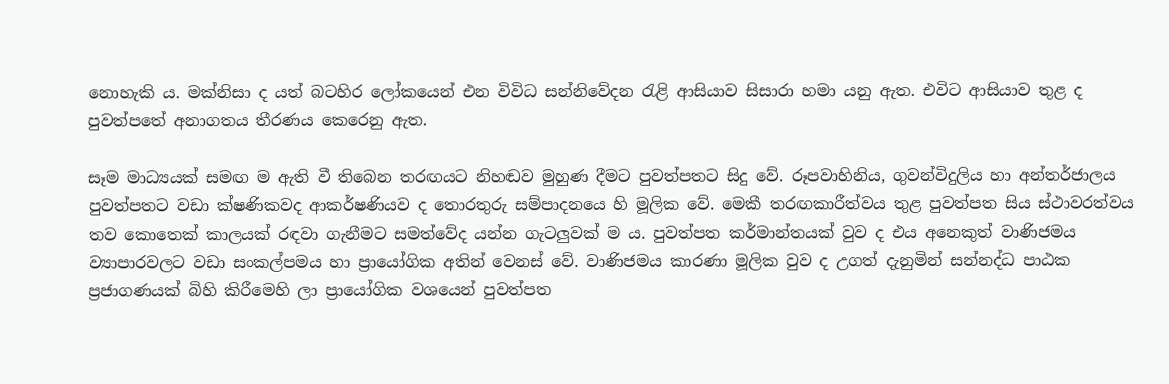නොහැකි ය. මක්නිසා ද යත් බටහිර ලෝකයෙන් එන විවිධ සන්නිවේදන රැළි ආසියාව සිසාරා හමා යනු ඇත. එවිට ආසියාව තුළ ද පුවත්පතේ අනාගතය තීරණය කෙරෙනු ඇත.

සෑම මාධ්‍යයක් සමඟ ම ඇති වී තිබෙන තරඟයට නිහඬව මුහුණ දීමට පුවත්පතට සිදු වේ. රූපවාහිනිය, ගුවන්විදුලිය හා අන්තර්ජාලය පුවත්පතට වඩා ක්ෂණිකවද ආකර්ෂණියව ද තොරතුරු සම්පාදනයෙ හි මූලික වේ. මෙකී තරඟකාරීත්වය තුළ පුවත්පත සිය ස්ථාවරත්වය තව කොතෙක් කාලයක් රඳවා ගැනීමට සමත්වේද යන්න ගැටලුවක් ම ය. පුවත්පත කර්මාන්තයක් වුව ද එය අනෙකුත් වාණිජමය ව්‍යාපාරවලට වඩා සංකල්පමය හා ප්‍රායෝගික අතින් වෙනස් වේ. වාණිජමය කාරණා මූලික වුව ද උගත් දැනුමින් සන්නද්ධ පාඨක ප්‍රජාගණයක් බිහි කිරීමෙහි ලා ප්‍රායෝගික වශයෙන් පුවත්පත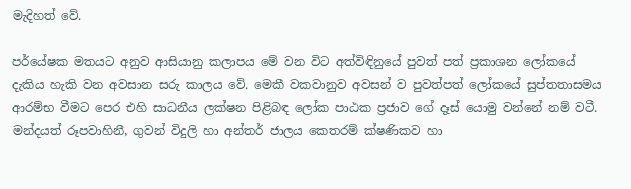මැදිහත් වේ.

පර්යේෂක මතයට අනුව ආසියානු කලාපය මේ වන විට අත්විඳිනුයේ පුවත් පත් ප්‍රකාශන ලෝකයේ දැකිය හැකි වන අවසාන සරු කාලය වේ. මෙකී වකවානුව අවසන් ව පුවත්පත් ලෝකයේ සුප්තතාසමය ආරම්භ වීමට පෙර එහි සාධනීය ලක්ෂන පිළිබඳ ලෝක පාඨක ප්‍රජාව ගේ දෑස් යොමු වන්නේ නම් වටී. මන්දයත් රූපවාහිනී, ගුවන් විදුලි හා අන්තර් ජාලය කෙතරම් ක්ෂණිකව හා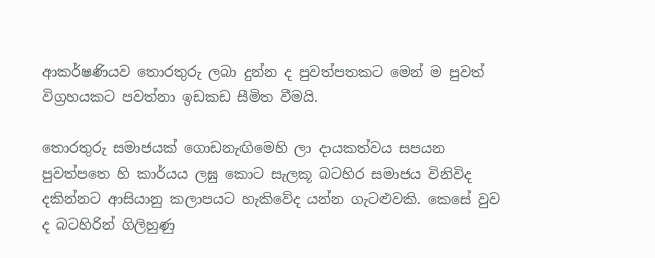ආකර්ෂණියව තොරතුරු ලබා දුන්න ද පුවත්පතකට මෙන් ම පුවත් විග්‍රහයකට පවත්නා ඉඩකඩ සීමිත වීමයි.

තොරතුරු සමාජයක් ගොඩනැඟිමෙහි ලා දායකත්වය සපයන පුවත්පතෙ හි කාර්යය ලඝු කොට සැලකූ බටහිර සමාජය විනිවිද දකින්නට ආසියානු කලාපයට හැකිවේද යන්න ගැටළුවකි. කෙසේ වුව ද බටහිරින් ගිලිහුණු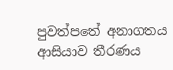පුවත්පතේ අනාගතය ආසියාව තීරණය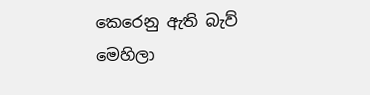කෙරෙනු ඇති බැව් මෙහිලා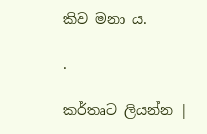කිව මනා ය.

.

කර්තෘට ලියන්න |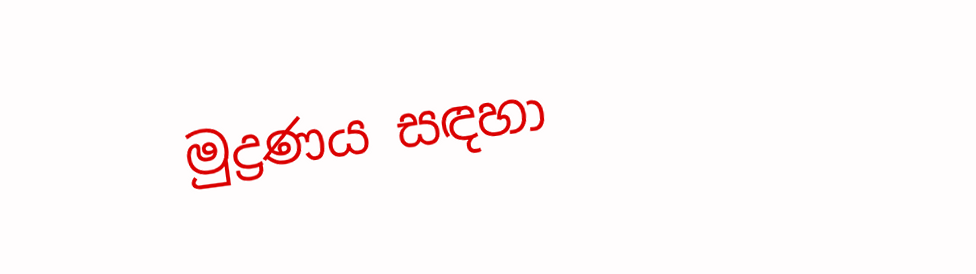මුද්‍රණය සඳහා